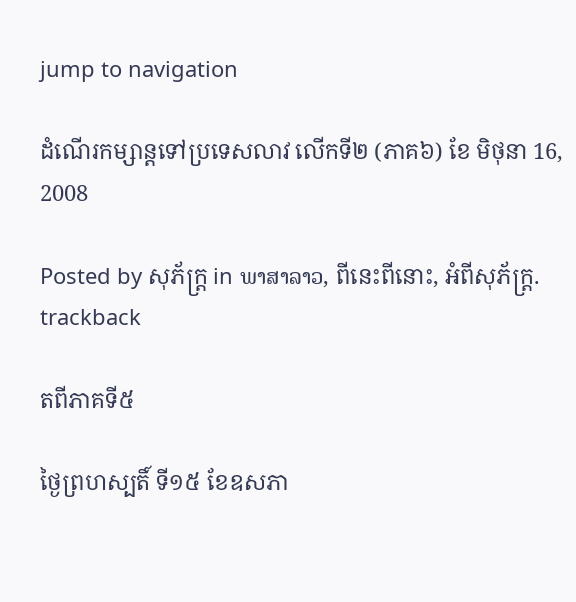jump to navigation

ដំណើរកម្សាន្តទៅប្រទេសលាវ លើកទី២ (ភាគ៦) ខែ មិថុនា 16, 2008

Posted by សុភ័ក្ត្រ in ພາສາລາວ, ពីនេះពីនោះ, អំពីសុភ័ក្ត្រ.
trackback

តពីភាគទី៥

ថ្ងៃព្រហស្បតិ៍ ទី១៥ ខែឧសភា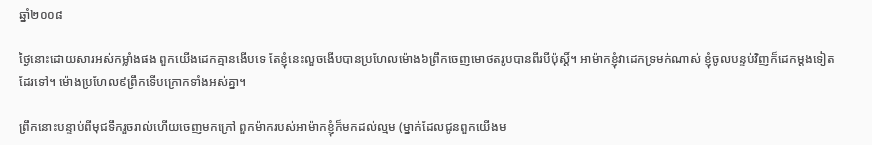ឆ្នាំ២០០៨

ថ្ងៃនោះដោយសារអស់កម្លាំងផង ពួកយើងដេកគ្មានងើបទេ តែខ្ញុំនេះលួចងើបបានប្រហែលម៉ោង៦ព្រឹកចេញមោថតរូបបានពីរបីប៉ុស្តិ៍។ អាម៉ាកខ្ញុំវាដេកទ្រមក់ណាស់ ខ្ញុំចូលបន្ទប់វិញក៏ដេកម្ដងទៀតដែរទៅ។ ម៉ោងប្រហែល៩ព្រឹកទើបក្រោកទាំងអស់គ្នា។

ព្រឹកនោះបន្ទាប់ពីមុជទឹករួចរាល់ហើយចេញមកក្រៅ ពួកម៉ាករបស់អាម៉ាកខ្ញុំក៏មកដល់ល្មម (ម្នាក់ដែលជូនពួកយើងម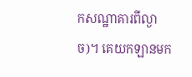កសណ្ឋាគារពីល្ងាច)។ គេយកឡានមក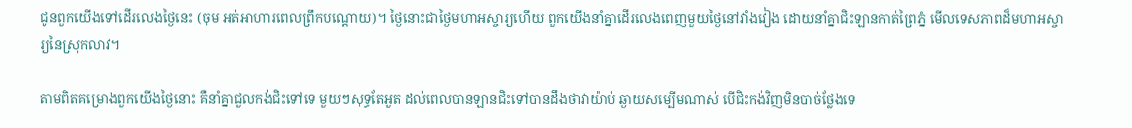ជូនពួកយើងទៅដើរលេងថ្ងៃនេះ (ចុម អត់អាហារពេលព្រឹកបណ្ដោយ)។ ថ្ងៃនោះជាថ្ងៃមហាអស្ចារ្យហើយ ពួកយើងនាំគ្នាដើរលេងពេញមួយថ្ងៃនៅវាំងវៀង ដោយនាំគ្នាជិះឡានកាត់ព្រៃភ្នំ មើលទេសភាពដ៏មហាអស្ចារ្យនៃស្រុកលាវ។

តាមពិតគម្រោងពួកយើងថ្ងៃនោះ គឺនាំគ្នាជួលកង់ជិះទៅទេ មួយៗសុទ្ធតែអួត ដល់ពេលបានឡានជិះទៅបានដឹងថាវាយ៉ាប់ ឆ្ងាយសម្បើមណាស់ បើជិះកង់វិញមិនបាច់ថ្លែងទេ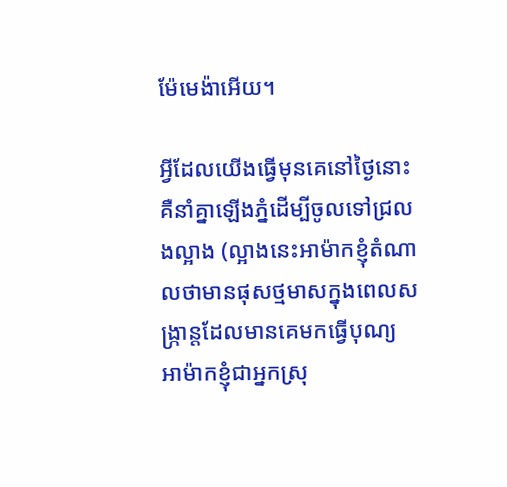ម៉ែមេង៉ាអើយ។

អ្វីដែលយើងធ្វើមុនគេនៅថ្ងៃនោះ គឺនាំគ្នាឡើងភ្នំដើម្បីចូលទៅជ្រលងល្អាង (ល្អាងនេះអាម៉ាកខ្ញុំតំណាលថាមានផុសថ្មមាសក្នុងពេលសង្ក្រាន្តដែលមានគេមកធ្វើបុណ្យ អាម៉ាកខ្ញុំជាអ្នកស្រុ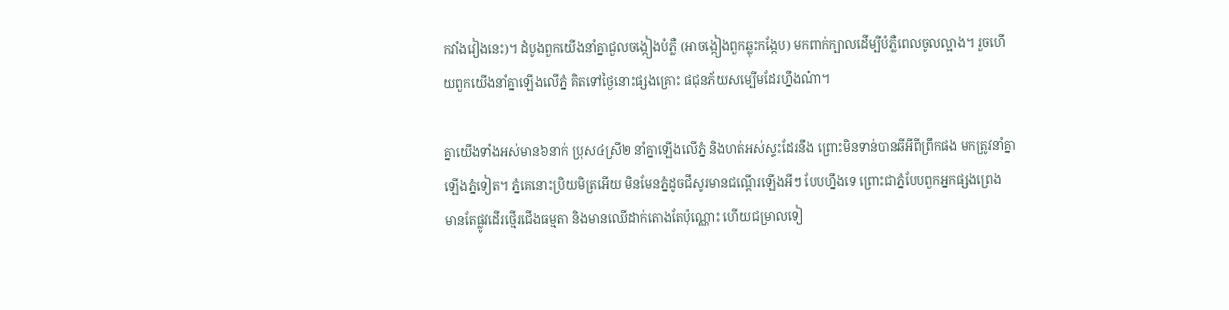កវាំងវៀងនេះ)។ ដំបូងពួកយើងនាំគ្នាជួលចង្កៀងបំភ្លឺ (អាចង្កៀងពួកឆ្លុះកង្កែប) មកពាក់ក្បាលដើម្បីបំភ្លឺពេលចូលល្អាង។ រួចហើយពួកយើងនាំគ្នាឡើងលើភ្នំ គិតទៅថ្ងៃនោះផ្សងគ្រោះ ផជុនភ័យសម្បើមដែរហ្នឹងណ៎ា។

គ្នាយើងទាំងអស់មាន៦នាក់ ប្រុស៤ស្រី២ នាំគ្នាឡើងលើភ្នំ និងហត់អស់ស្ទះដែរនឹង ព្រោះមិនទាន់បានឆីអីពីព្រឹកផង មកត្រូវនាំគ្នាឡើងភ្នំទៀត។ ភ្នំគេនោះប្រិយមិត្រអើយ មិនមែនភ្នំដូចជីសូរមានជណ្ដើរឡើងអីៗ បែបហ្នឹងទេ ព្រោះជាភ្នំបែបពួកអ្នកផ្សងព្រេង មានតែផ្លូវដើរថ្មើរជើងធម្មតា និងមានឈើដាក់តោងតែប៉ុណ្ណោះ ហើយជម្រាលទៀ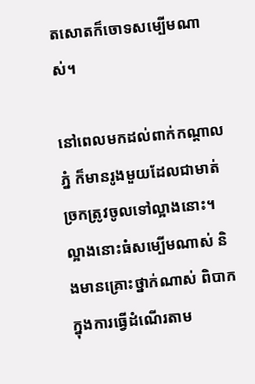តសោតក៏ចោទសម្បើមណាស់។

នៅពេលមកដល់ពាក់កណ្ដាលភ្នំ ក៏មានរូងមួយដែលជាមាត់ច្រកត្រូវចូលទៅល្អាងនោះ។ ល្អាងនោះធំសម្បើមណាស់ និងមានគ្រោះថ្នាក់ណាស់ ពិបាកក្នុងការធ្វើដំណើរតាម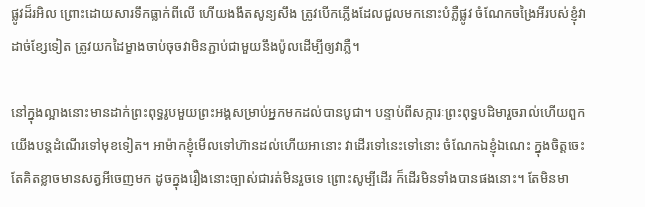ផ្លូវដ៏រអិល ព្រោះដោយសារទឹកធ្លាក់ពីលើ ហើយងងឹតសូន្យសឹង ត្រូវបើកភ្លើងដែលជួលមកនោះបំភ្លឺផ្លូវ ចំណែកចង្រៃអីរបស់ខ្ញុំវាដាច់ខ្សែទៀត ត្រូវយកដៃម្ខាងចាប់ចុចវាមិនភ្ជាប់ជាមួយនឹងប៉ូលដើម្បីឲ្យវាភ្លឺ។

នៅក្នុងល្អាងនោះមានដាក់ព្រះពុទ្ធរូបមួយព្រះអង្គសម្រាប់អ្នកមកដល់បានបូជា។ បន្ទាប់ពីសក្ការៈព្រះពុទ្ធបដិមារួចរាល់ហើយពួកយើងបន្តដំណើរទៅមុខទៀត។ អាម៉ាកខ្ញុំមើលទៅហ៊ានដល់ហើយអានោះ វាដើរទៅនេះទៅនោះ ចំណែកឯខ្ញុំឯណេះ ក្នុងចិត្តចេះតែគិតខ្លាចមានសត្វអីចេញមក ដូចក្នុងរឿងនោះច្បាស់ជារត់មិនរួចទេ ព្រោះសូម្បីដើរ ក៏ដើរមិនទាំងបានផងនោះ។ តែមិនមា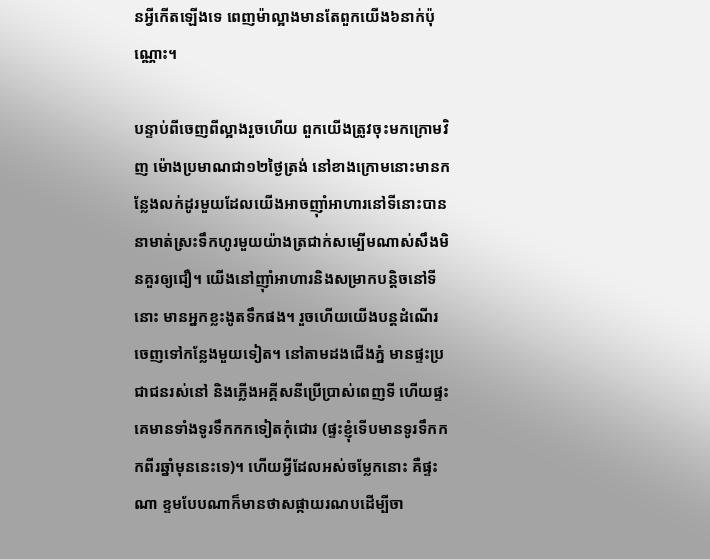នអ្វីកើតឡើងទេ ពេញម៉ាល្អាងមានតែពួកយើង៦នាក់ប៉ុណ្ណោះ។

បន្ទាប់ពីចេញពីល្អាងរួចហើយ ពួកយើងត្រូវចុះមកក្រោមវិញ ម៉ោងប្រមាណជា១២ថ្ងៃត្រង់ នៅខាងក្រោមនោះមានកន្លែងលក់ដូរមួយដែលយើងអាចញ៉ាំអាហារនៅទីនោះបាននាមាត់ស្រះទឹកហូរមួយយ៉ាងត្រជាក់សម្បើមណាស់សឹងមិនគួរឲ្យជឿ។ យើងនៅញ៉ាំអាហារនិងសម្រាកបន្តិចនៅទីនោះ មានអ្នកខ្លះងូតទឹកផង។ រួចហើយយើងបន្តដំណើរចេញទៅកន្លែងមួយទៀត។ នៅតាមដងជើងភ្នំ មានផ្ទះប្រជាជនរស់នៅ និងភ្លើងអគ្គីសនីប្រើប្រាស់ពេញទី ហើយផ្ទះគេមានទាំងទូរទឹកកកទៀតកុំជោរ (ផ្ទះខ្ញុំទើបមានទូរទឹកកកពីរឆ្នាំមុននេះទេ)។ ហើយអ្វីដែលអស់ចម្លែកនោះ គឺផ្ទះណា ខ្ទមបែបណាក៏មានថាសផ្កាយរណបដើម្បីចា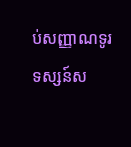ប់សញ្ញាណទូរទស្សន៍ស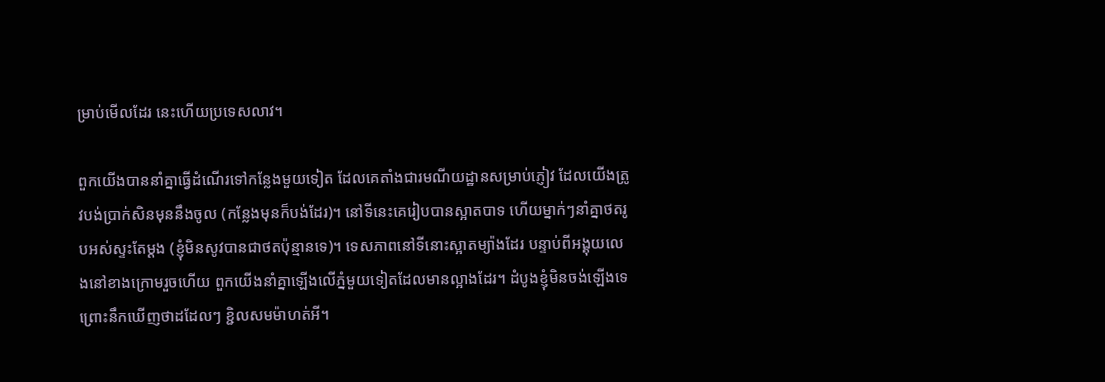ម្រាប់មើលដែរ នេះហើយប្រទេសលាវ។

ពួកយើងបាននាំគ្នាធ្វើដំណើរទៅកន្លែងមួយទៀត ដែលគេតាំងជារមណីយដ្ឋានសម្រាប់ភ្ញៀវ ដែលយើងត្រូវបង់ប្រាក់សិនមុននឹងចូល (កន្លែងមុនក៏បង់ដែរ)។ នៅទីនេះគេរៀបបានស្អាតបាទ ហើយម្នាក់ៗនាំគ្នាថតរូបអស់ស្ទះតែម្ដង (ខ្ញុំមិនសូវបានជាថតប៉ុន្មានទេ)។ ទេសភាពនៅទីនោះស្អាតម្យ៉ាងដែរ បន្ទាប់ពីអង្គុយលេងនៅខាងក្រោមរួចហើយ ពួកយើងនាំគ្នាឡើងលើភ្នំមួយទៀតដែលមានល្អាងដែរ។ ដំបូងខ្ញុំមិនចង់ឡើងទេ ព្រោះនឹកឃើញថាដដែលៗ ខ្ជិលសមម៉ាហត់អី។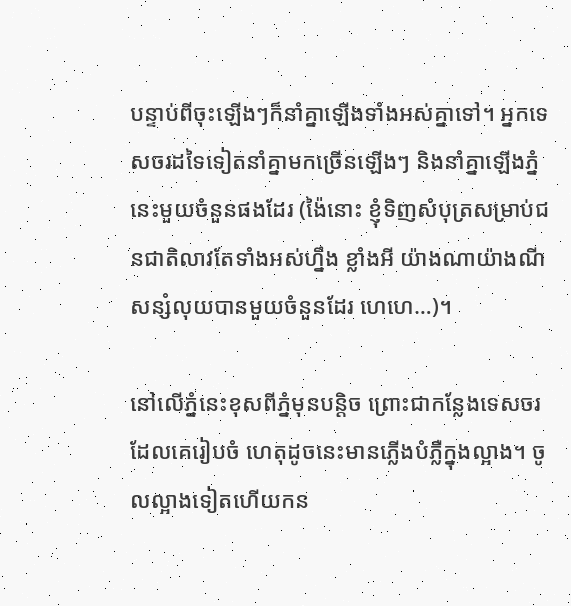បន្ទាប់ពីចុះឡើងៗក៏នាំគ្នាឡើងទាំងអស់គ្នាទៅ។ អ្នកទេសចរដទៃទៀតនាំគ្នាមកច្រើនឡើងៗ និងនាំគ្នាឡើងភ្នំនេះមួយចំនួនផងដែរ (ង៉ៃនោះ ខ្ញុំទិញសំបុត្រសម្រាប់ជនជាតិលាវតែទាំងអស់ហ្នឹង ខ្លាំងអី យ៉ាងណាយ៉ាងណីសន្សំលុយបានមួយចំនួនដែរ ហេហេ…)។

នៅលើភ្នំនេះខុសពីភ្នំមុនបន្តិច ព្រោះជាកន្លែងទេសចរដែលគេរៀបចំ ហេតុដូចនេះមានភ្លើងបំភ្លឺក្នុងល្អាង។ ចូលល្អាងទៀតហើយកន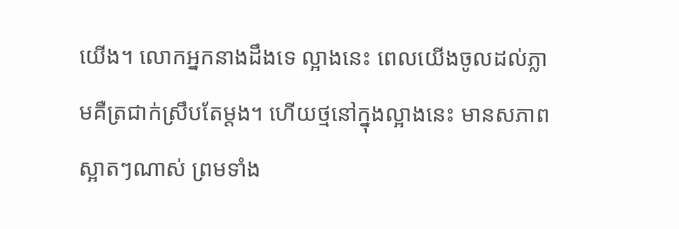យើង។ លោកអ្នកនាងដឹងទេ ល្អាងនេះ ពេលយើងចូលដល់ភ្លាមគឺត្រជាក់ស្រឹបតែម្ដង។ ហើយថ្មនៅក្នុងល្អាងនេះ មានសភាពស្អាតៗណាស់ ព្រមទាំង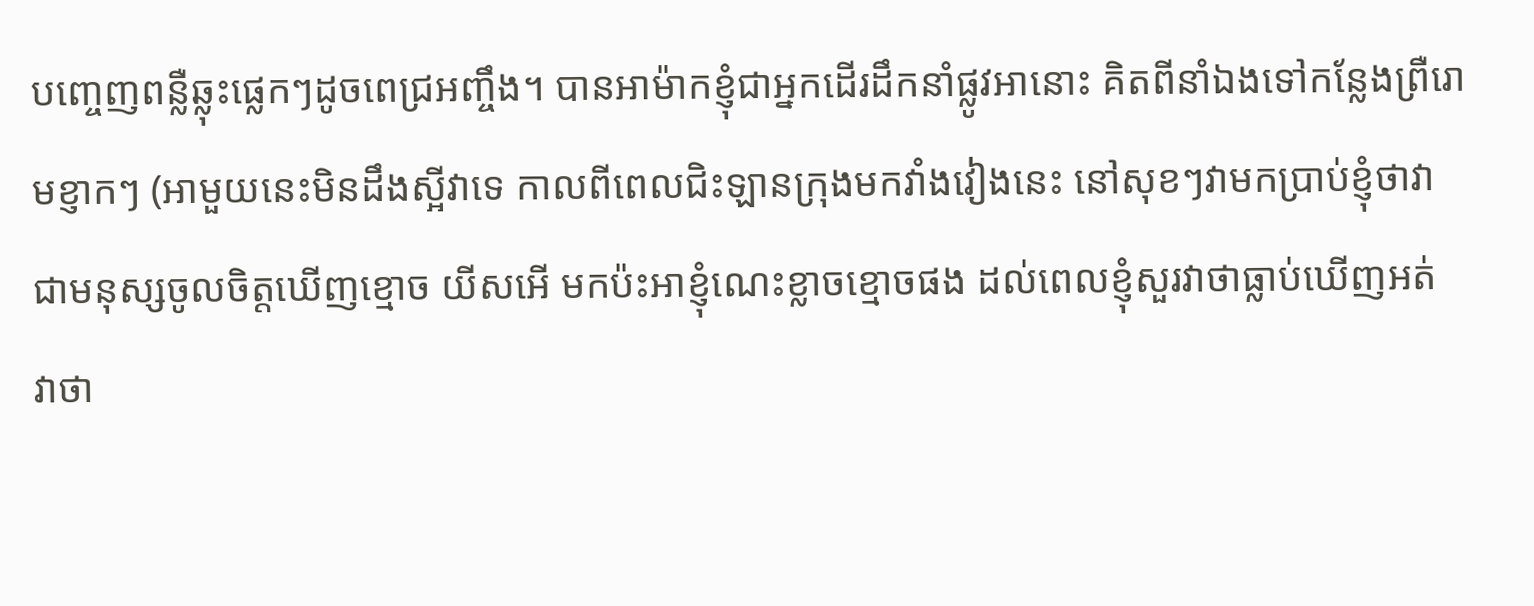បញ្ចេញពន្លឺឆ្លុះផ្លេកៗដូចពេជ្រអញ្ចឹង។ បានអាម៉ាកខ្ញុំជាអ្នកដើរដឹកនាំផ្លូវអានោះ គិតពីនាំឯងទៅកន្លែងព្រឺរោមខ្ញាកៗ (អាមួយនេះមិនដឹងស្អីវាទេ កាលពីពេលជិះឡានក្រុងមកវាំងវៀងនេះ នៅសុខៗវាមកប្រាប់ខ្ញុំថាវាជាមនុស្សចូលចិត្តឃើញខ្មោច យីសអើ មកប៉ះអាខ្ញុំណេះខ្លាចខ្មោចផង ដល់ពេលខ្ញុំសួរវាថាធ្លាប់ឃើញអត់ វាថា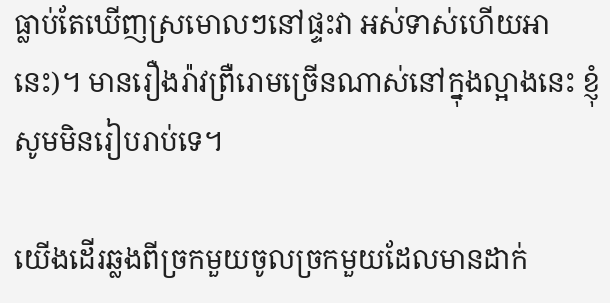ធ្លាប់តែឃើញស្រមោលៗនៅផ្ទះវា អស់ទាស់ហើយអានេះ)។ មានរឿងរ៉ាវព្រឺរោមច្រើនណាស់នៅក្នុងល្អាងនេះ ខ្ញុំសូមមិនរៀបរាប់ទេ។

យើងដើរឆ្លងពីច្រកមួយចូលច្រកមួយដែលមានដាក់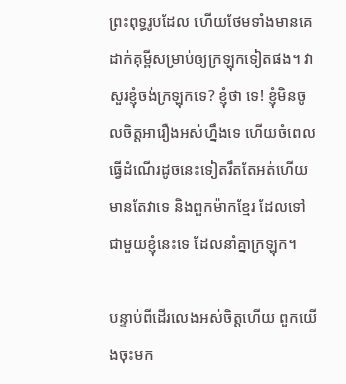ព្រះពុទ្ធរូបដែល ហើយថែមទាំងមានគេដាក់គុម្ពីសម្រាប់ឲ្យក្រឡុកទៀតផង។ វាសួរខ្ញុំចង់ក្រឡុកទេ? ខ្ញុំថា ទេ! ខ្ញុំមិនចូលចិត្តអារឿងអស់ហ្នឹងទេ ហើយចំពេលធ្វើដំណើរដូចនេះទៀតរឹតតែអត់ហើយ មានតែវាទេ និងពួកម៉ាកខ្មែរ ដែលទៅជាមួយខ្ញុំនេះទេ ដែលនាំគ្នាក្រឡុក។

បន្ទាប់ពីដើរលេងអស់ចិត្តហើយ ពួកយើងចុះមក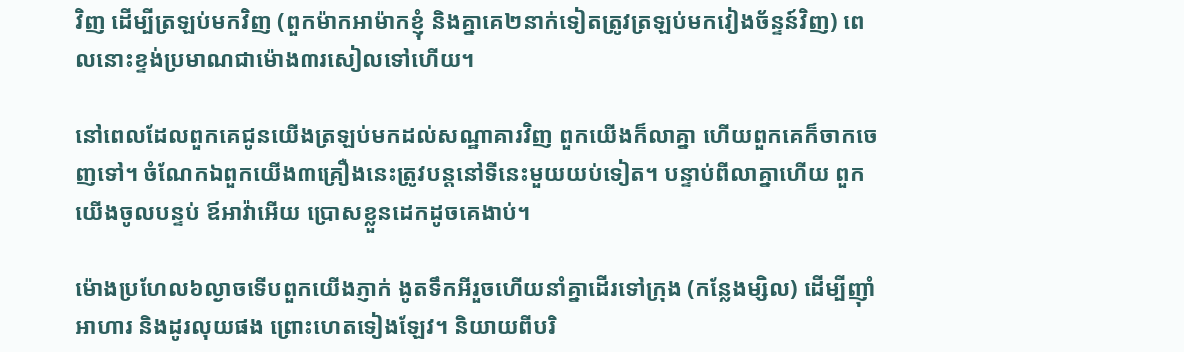វិញ ដើម្បីត្រឡប់មកវិញ (ពួកម៉ាកអាម៉ាកខ្ញុំ និងគ្នាគេ២នាក់ទៀតត្រូវត្រឡប់មកវៀងច័ន្ទន៍វិញ) ពេលនោះខ្ទង់ប្រមាណជាម៉ោង៣រសៀលទៅហើយ។

នៅពេលដែលពួកគេជូនយើងត្រឡប់មកដល់សណ្ឋាគារវិញ ពួកយើងក៏លាគ្នា ហើយពួកគេក៏ចាកចេញទៅ។ ចំណែកឯពួកយើង៣គ្រឿងនេះត្រូវបន្តនៅទីនេះមួយយប់ទៀត។ បន្ទាប់ពីលាគ្នាហើយ ពួកយើងចូលបន្ទប់ ឪអាវ៉ាអើយ ប្រោសខ្លួនដេកដូចគេងាប់។

ម៉ោងប្រហែល៦ល្ងាចទើបពួកយើងភ្ញាក់ ងូតទឹកអីរួចហើយនាំគ្នាដើរទៅក្រុង (កន្លែងម្សិល) ដើម្បីញ៉ាំអាហារ និងដូរលុយផង ព្រោះហេតទៀងឡែវ។ និយាយពីបរិ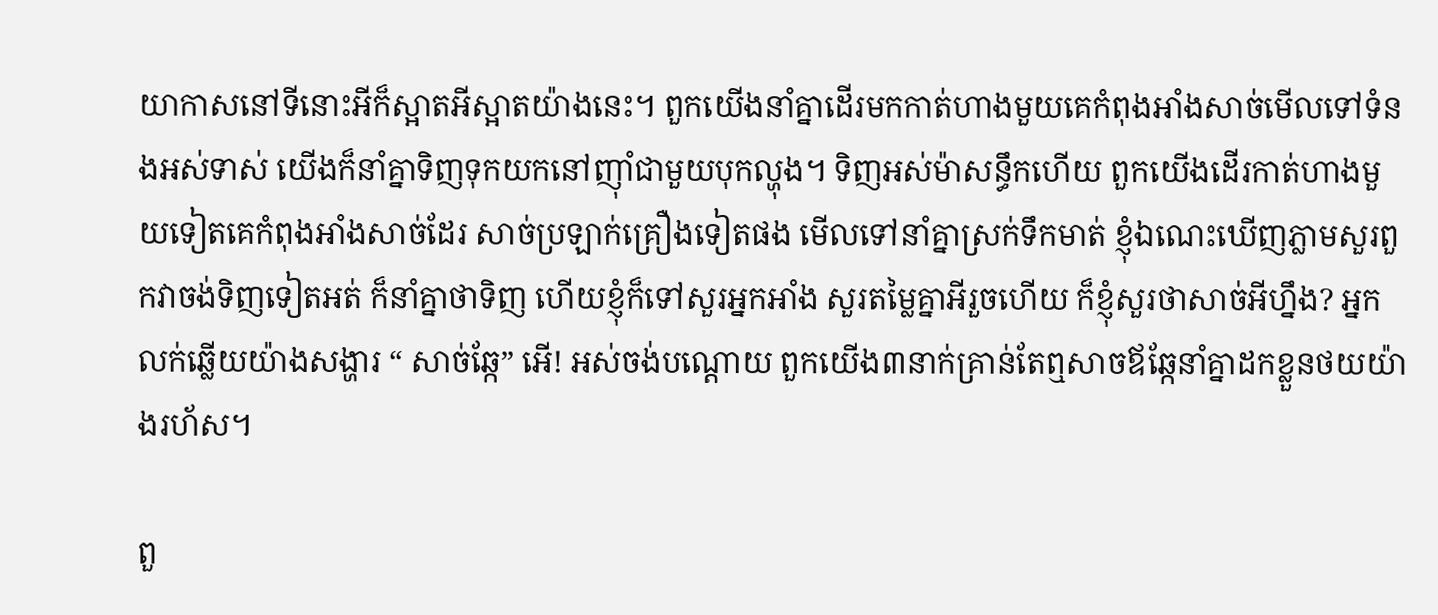យាកាសនៅទីនោះអីក៏ស្អាតអីស្អាតយ៉ាងនេះ។ ពួកយើងនាំគ្នាដើរមកកាត់ហាងមួយគេកំពុងអាំងសាច់មើលទៅទំនងអស់ទាស់ យើងក៏នាំគ្នាទិញទុកយកនៅញ៉ាំជាមួយបុកល្ហុង។ ទិញអស់ម៉ាសន្ធឹកហើយ ពួកយើងដើរកាត់ហាងមួយទៀតគេកំពុងអាំងសាច់ដែរ សាច់ប្រឡាក់គ្រឿងទៀតផង មើលទៅនាំគ្នាស្រក់ទឹកមាត់ ខ្ញុំឯណេះឃើញភ្លាមសួរពួកវាចង់ទិញទៀតអត់ ក៏នាំគ្នាថាទិញ ហើយខ្ញុំក៏ទៅសួរអ្នកអាំង សួរតម្លៃគ្នាអីរួចហើយ ក៏ខ្ញុំសួរថាសាច់អីហ្នឹង? អ្នកលក់ឆ្លើយយ៉ាងសង្ហារ “ សាច់ឆ្កែ” អើ! អស់ចង់បណ្ដោយ ពួកយើង៣នាក់គ្រាន់តែឮសាចឪឆ្កែនាំគ្នាដកខ្លួនថយយ៉ាងរហ័ស។

ពួ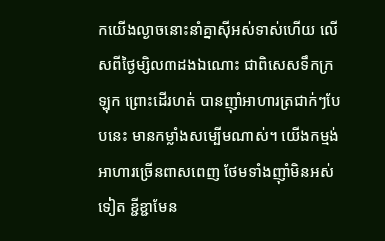កយើងល្ងាចនោះនាំគ្នាស៊ីអស់ទាស់ហើយ លើសពីថ្ងៃម្សិល៣ដងឯណោះ ជាពិសេសទឹកក្រឡុក ព្រោះដើរហត់ បានញ៉ាំអាហារត្រជាក់ៗបែបនេះ មានកម្លាំងសម្បើមណាស់។ យើងកម្មង់អាហារច្រើនពាសពេញ ថែមទាំងញ៉ាំមិនអស់ទៀត ខ្ជីខ្ជាមែន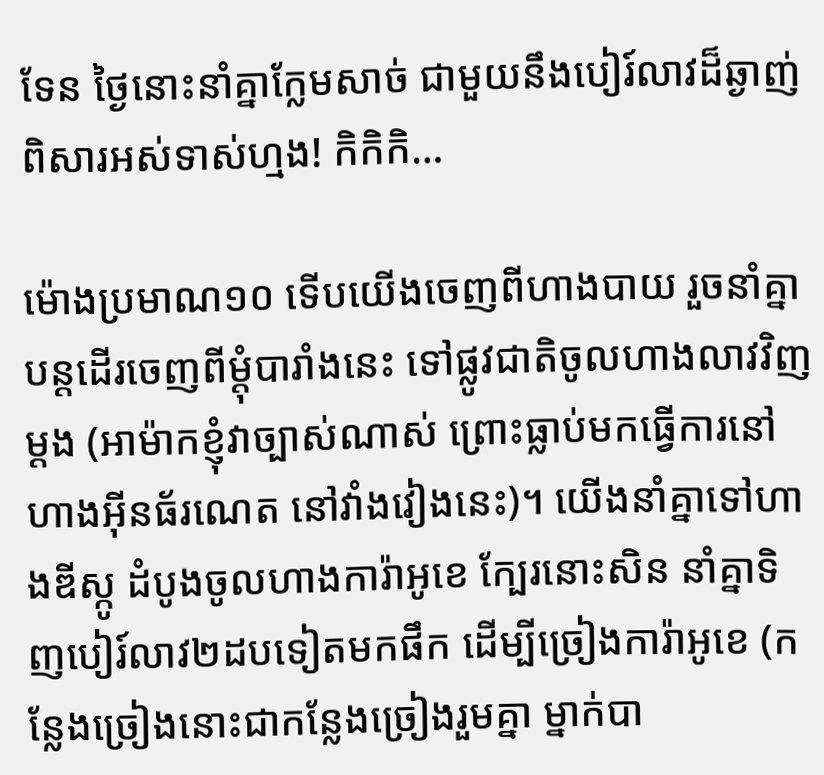ទែន ថ្ងៃនោះនាំគ្នាក្លែមសាច់ ជាមួយនឹងបៀរ៍លាវដ៏ឆ្ងាញ់ពិសារអស់ទាស់ហ្មង! កិកិកិ…

ម៉ោងប្រមាណ១០ ទើបយើងចេញពីហាងបាយ រួចនាំគ្នាបន្តដើរចេញពីម្ដុំបារាំងនេះ ទៅផ្លូវជាតិចូលហាងលាវវិញម្ដង (អាម៉ាកខ្ញុំវាច្បាស់ណាស់ ព្រោះធ្លាប់មកធ្វើការនៅហាងអ៊ីនធ័រណេត នៅវាំងវៀងនេះ)។ យើងនាំគ្នាទៅហាងឌីស្កូ ដំបូងចូលហាងការ៉ាអូខេ ក្បែរនោះសិន នាំគ្នាទិញបៀរ៍លាវ២ដបទៀតមកផឹក ដើម្បីច្រៀងការ៉ាអូខេ (កន្លែងច្រៀងនោះជាកន្លែងច្រៀងរួមគ្នា ម្នាក់បា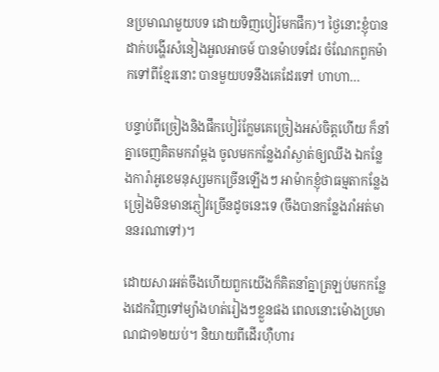នប្រមាណមួយបទ ដោយទិញបៀរ៍មកផឹក)។ ថ្ងៃនោះខ្ញុំបានដាក់បង្ហើរសំនៀងអួលអាចម៍ បានម៉ាបទដែរ ចំណែកពួកម៉ាកទៅពីខ្មែរនោះ បានមួយបទនឹងគេដែរទៅ ហាហា…

បន្ទាប់ពីច្រៀងនិងផឹកបៀរ៍ក្លែមគេច្រៀងអស់ចិត្តហើយ ក៏នាំគ្នាចេញគិតមករាំម្ដង ចូលមកកន្លែងរាំស្ងាត់ឲ្យឈឹង ឯកន្លែងការ៉ាអូខេមនុស្សមកច្រើនឡើងៗ អាម៉ាកខ្ញុំថាធម្មតាកន្លែងច្រៀងមិនមានភ្ញៀវច្រើនដូចនេះទេ (ចឹងបានកន្លែងរាំអត់មាននរណាទៅ)។

ដោយសារអត់ចឹងហើយពួកយើងក៏គិតនាំគ្នាត្រឡប់មកកន្លែងដេកវិញទៅម្យ៉ាងហត់រៀងៗខ្លួនផង ពេលនោះម៉ោងប្រមាណជា១២យប់។ និយាយពីដើរហ៊ឺហារ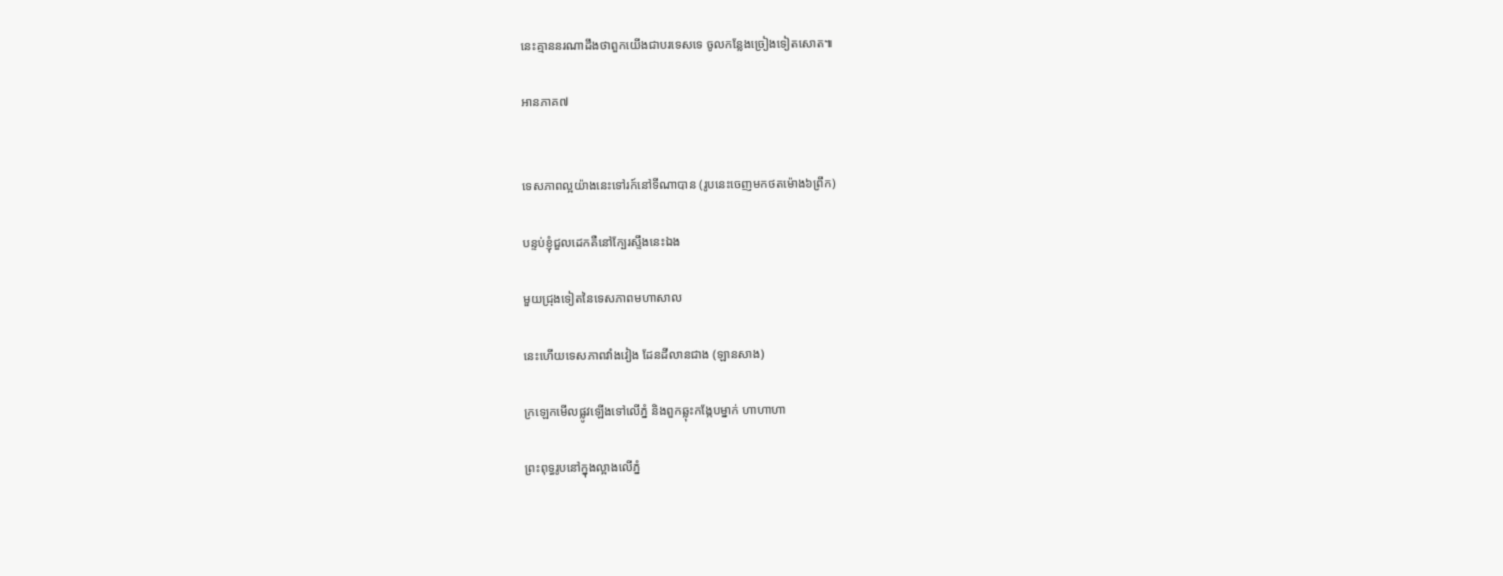នេះគ្មាននរណាដឹងថាពួកយើងជាបរទេសទេ ចូលកន្លែងច្រៀងទៀតសោត៕

អានភាគ៧


ទេសភាពល្អយ៉ាងនេះទៅរក៍នៅទីណាបាន (រូបនេះចេញមកថតម៉ោង៦ព្រឹក)

បន្ទប់ខ្ញុំជួលដេកគឺនៅក្បែរស្ទឹងនេះឯង

មួយជ្រុងទៀតនៃទេសភាពមហាសាល

នេះហើយទេសភាពវាំងវៀង ដែនដីលានជាង (ឡានសាង)

ក្រឡេកមើលផ្លូវឡើងទៅលើភ្នំ និងពួកឆ្លុះកង្កែបម្នាក់ ហាហាហា

ព្រះពុទ្ធរូបនៅក្នុងល្អាងលើភ្នំ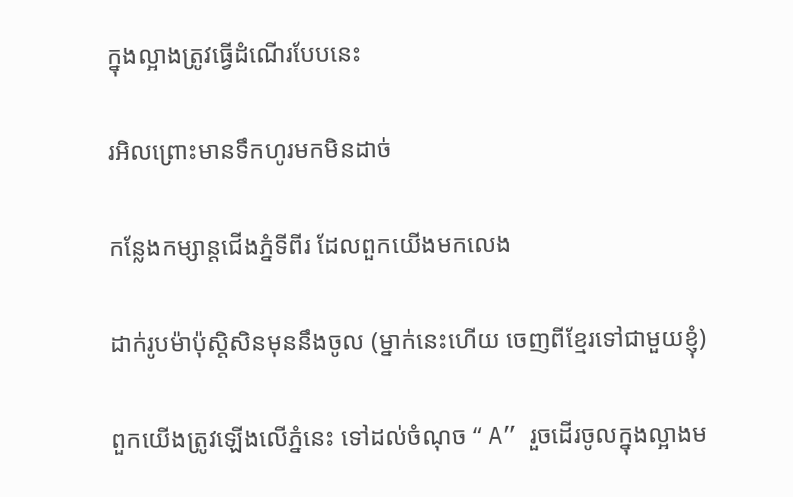ក្នុងល្អាងត្រូវធ្វើដំណើរបែបនេះ

រអិលព្រោះមានទឹកហូរមកមិនដាច់

កន្លែងកម្សាន្តជើងភ្នំទីពីរ ដែលពួកយើងមកលេង

ដាក់រូបម៉ាប៉ុស្តិសិនមុននឹងចូល (ម្នាក់នេះហើយ ចេញពីខ្មែរទៅជាមួយខ្ញុំ)

ពួកយើងត្រូវឡើងលើភ្នំនេះ ទៅដល់ចំណុច “ A” រួចដើរចូលក្នុងល្អាងម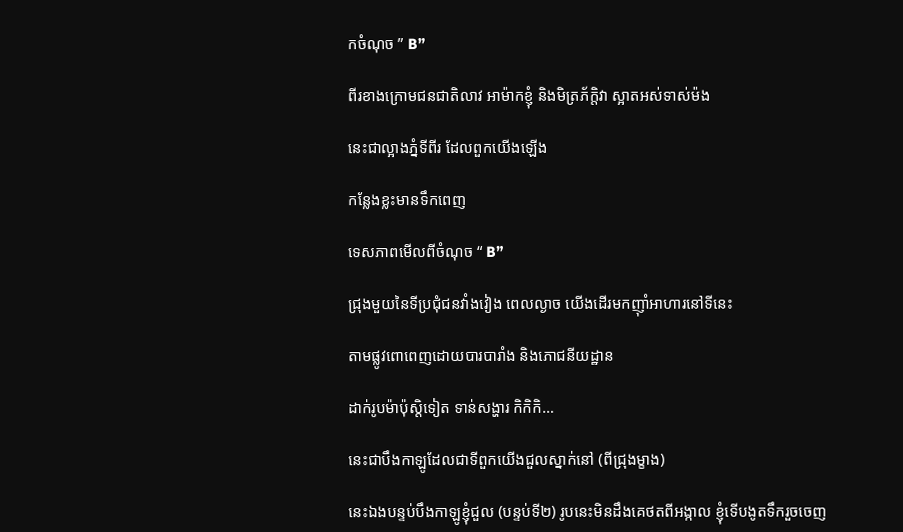កចំណុច ” B”

ពីរខាងក្រោមជនជាតិលាវ អាម៉ាកខ្ញុំ និងមិត្រភ័ក្តិវា ស្អាតអស់ទាស់ម៉ង

នេះជាល្អាងភ្នំទីពីរ ដែលពួកយើងឡើង

កន្លែងខ្លះមានទឹកពេញ

ទេសភាពមើលពីចំណុច “ B”

ជ្រុងមួយនៃទីប្រជុំជនវាំងវៀង ពេលល្ងាច យើងដើរមកញ៉ាំអាហារនៅទីនេះ

តាមផ្លូវពោពេញដោយបារបារាំង និងភោជនីយដ្ឋាន

ដាក់រូបម៉ាប៉ុស្តិទៀត ទាន់សង្ហារ កិកិកិ…

នេះជាបឹងកាឡូដែលជាទីពួកយើងជួលស្នាក់នៅ (ពីជ្រុងម្ខាង)

នេះឯងបន្ទប់បឹងកាឡូខ្ញុំជួល (បន្ទប់ទី២) រូបនេះមិនដឹងគេថតពីអង្កាល ខ្ញុំទើបងូតទឹករួចចេញ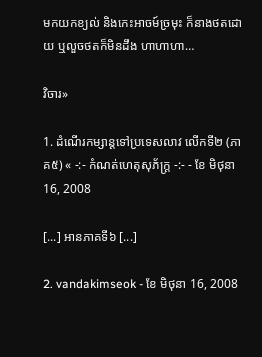មកយកខ្យល់ និងកេះអាចម៍ច្រមុះ ក៏នាងថតដោយ ឬលួចថតក៏មិនដឹង ហាហាហា…

វិចារ»

1. ដំណើរកម្សាន្តទៅប្រទេសលាវ លើកទី២ (ភាគ៥) « -:- កំណត់ហេតុសុភ័ក្ត្រ -:- - ខែ មិថុនា 16, 2008

[...] អានភាគទី៦ [...]

2. vandakimseok - ខែ មិថុនា 16, 2008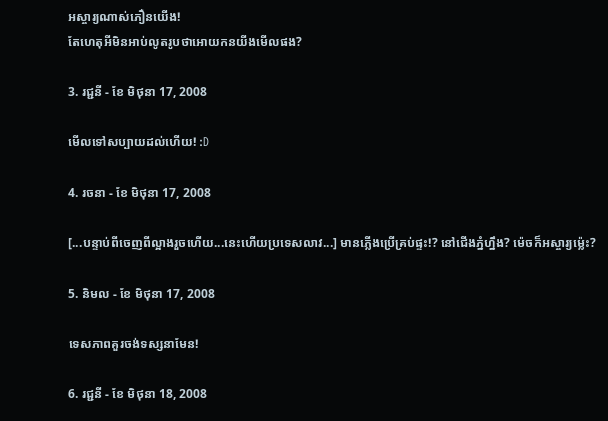អស្ចារ្យណាស់ភឿនយើង!
តែហេតុអីមិនអាប់លូតរូបថាអោយកនយីងមើលផង?

3. រជ្ជនី - ខែ មិថុនា 17, 2008

មើលទៅសប្បាយដល់ហើយ! :D

4. រចនា - ខែ មិថុនា 17, 2008

[...បន្ទាប់ពីចេញពីល្អាងរួចហើយ...នេះហើយប្រទេសលាវ...] មានភ្លើងប្រើគ្រប់ផ្ទះ!? នៅជើងភ្នំហ្នឹង? ម៉េចក៏អស្ចារ្យម្ល៉េះ?

5. និមល - ខែ មិថុនា 17, 2008

ទេសភាពគួរចង់ទស្សនាមែន!

6. រជ្ជនី - ខែ មិថុនា 18, 2008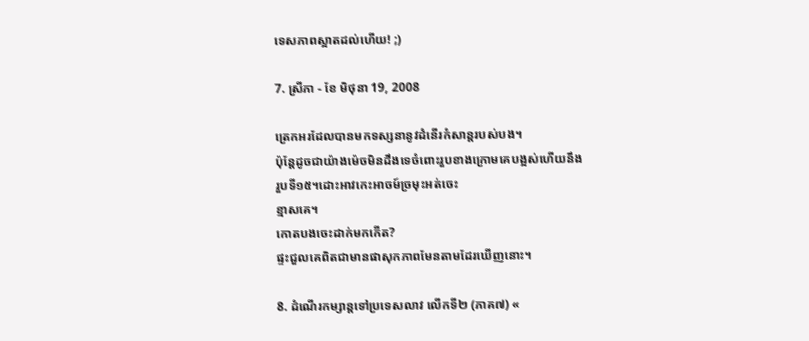ទេសភាពស្អាតដល់ហើយ! ;)

7. ស្រីភា - ខែ មិថុនា 19, 2008

ត្រេកអរដែលបានមកទស្សនានូវដំនើរកំសាន្តរបស់បង។
ប៉ុន្តែដូចជាយ៉ាងម៉េចមិនដឹងទេចំពោះរួបខាងក្រោមគេបង្អស់ហើយនឹង
រួបទី១៥។ដោះអាវកេះអាចម៍ច្រមុះអត់ចេះ
ខ្មាសគេ។
កោតបងចេះដាក់មកកើត?
ផ្ទះជួលគេពិតជាមានផាសុកភាពមែនតាមដែរឃើញនោះ។

8. ដំណើរកម្សាន្តទៅប្រទេសលាវ លើកទី២ (ភាគ៧) «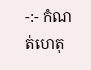-:- កំណត់ហេតុ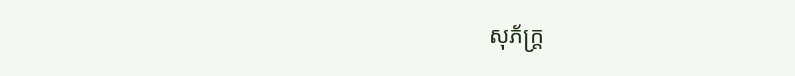សុភ័ក្ត្រ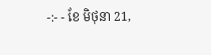-:- - ខែ មិថុនា 21,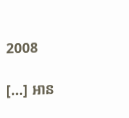2008

[...] អាន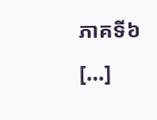ភាគទី៦ [...]